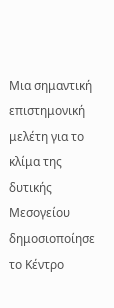Μια σημαντική επιστημονική μελέτη για το κλίμα της δυτικής Μεσογείου δημοσιοποίησε το Κέντρο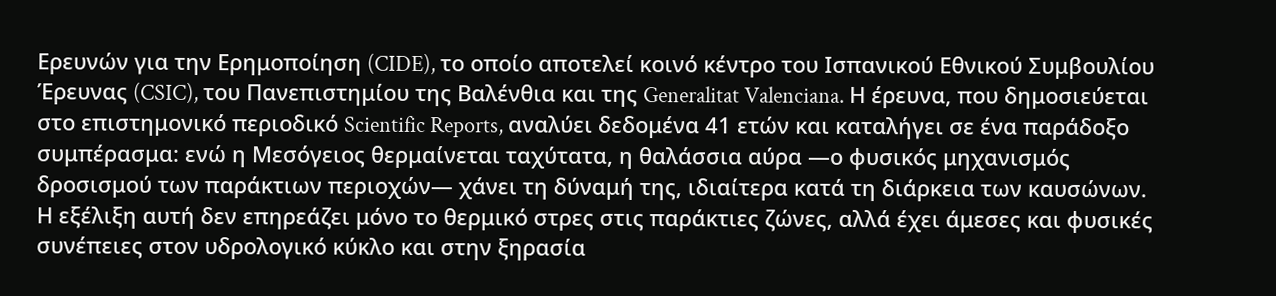Ερευνών για την Ερημοποίηση (CIDE), το οποίο αποτελεί κοινό κέντρο του Ισπανικού Εθνικού Συμβουλίου Έρευνας (CSIC), του Πανεπιστημίου της Βαλένθια και της Generalitat Valenciana. Η έρευνα, που δημοσιεύεται στο επιστημονικό περιοδικό Scientific Reports, αναλύει δεδομένα 41 ετών και καταλήγει σε ένα παράδοξο συμπέρασμα: ενώ η Μεσόγειος θερμαίνεται ταχύτατα, η θαλάσσια αύρα —ο φυσικός μηχανισμός δροσισμού των παράκτιων περιοχών— χάνει τη δύναμή της, ιδιαίτερα κατά τη διάρκεια των καυσώνων.
Η εξέλιξη αυτή δεν επηρεάζει μόνο το θερμικό στρες στις παράκτιες ζώνες, αλλά έχει άμεσες και φυσικές συνέπειες στον υδρολογικό κύκλο και στην ξηρασία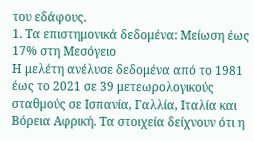του εδάφους.
1. Τα επιστημονικά δεδομένα: Μείωση έως 17% στη Μεσόγειο
Η μελέτη ανέλυσε δεδομένα από το 1981 έως το 2021 σε 39 μετεωρολογικούς σταθμούς σε Ισπανία, Γαλλία, Ιταλία και Βόρεια Αφρική. Τα στοιχεία δείχνουν ότι η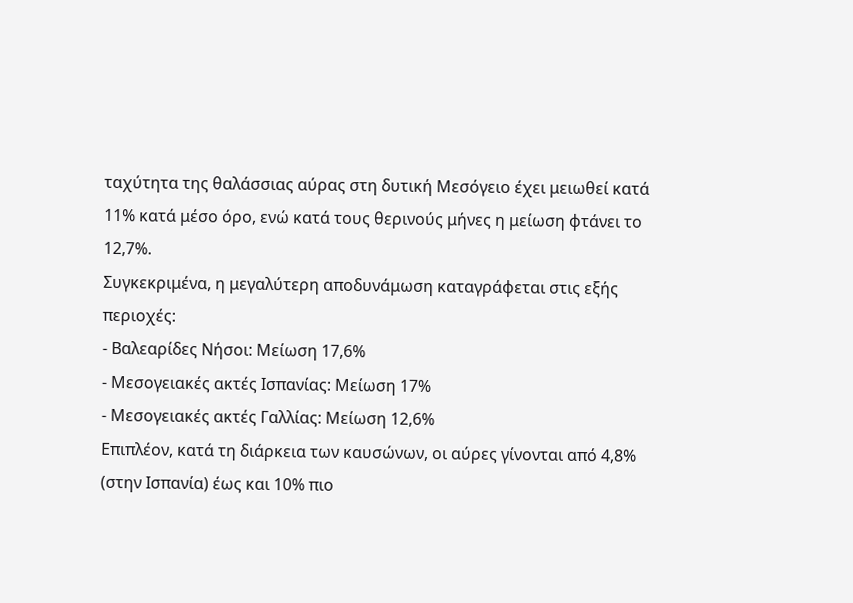ταχύτητα της θαλάσσιας αύρας στη δυτική Μεσόγειο έχει μειωθεί κατά 11% κατά μέσο όρο, ενώ κατά τους θερινούς μήνες η μείωση φτάνει το 12,7%.
Συγκεκριμένα, η μεγαλύτερη αποδυνάμωση καταγράφεται στις εξής περιοχές:
- Βαλεαρίδες Νήσοι: Μείωση 17,6%
- Μεσογειακές ακτές Ισπανίας: Μείωση 17%
- Μεσογειακές ακτές Γαλλίας: Μείωση 12,6%
Επιπλέον, κατά τη διάρκεια των καυσώνων, οι αύρες γίνονται από 4,8% (στην Ισπανία) έως και 10% πιο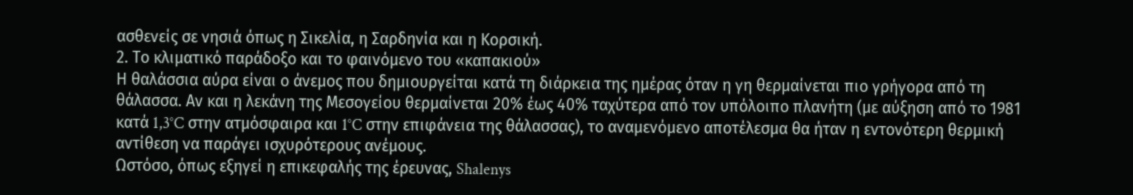ασθενείς σε νησιά όπως η Σικελία, η Σαρδηνία και η Κορσική.
2. Το κλιματικό παράδοξο και το φαινόμενο του «καπακιού»
Η θαλάσσια αύρα είναι ο άνεμος που δημιουργείται κατά τη διάρκεια της ημέρας όταν η γη θερμαίνεται πιο γρήγορα από τη θάλασσα. Αν και η λεκάνη της Μεσογείου θερμαίνεται 20% έως 40% ταχύτερα από τον υπόλοιπο πλανήτη (με αύξηση από το 1981 κατά 1,3°C στην ατμόσφαιρα και 1°C στην επιφάνεια της θάλασσας), το αναμενόμενο αποτέλεσμα θα ήταν η εντονότερη θερμική αντίθεση να παράγει ισχυρότερους ανέμους.
Ωστόσο, όπως εξηγεί η επικεφαλής της έρευνας, Shalenys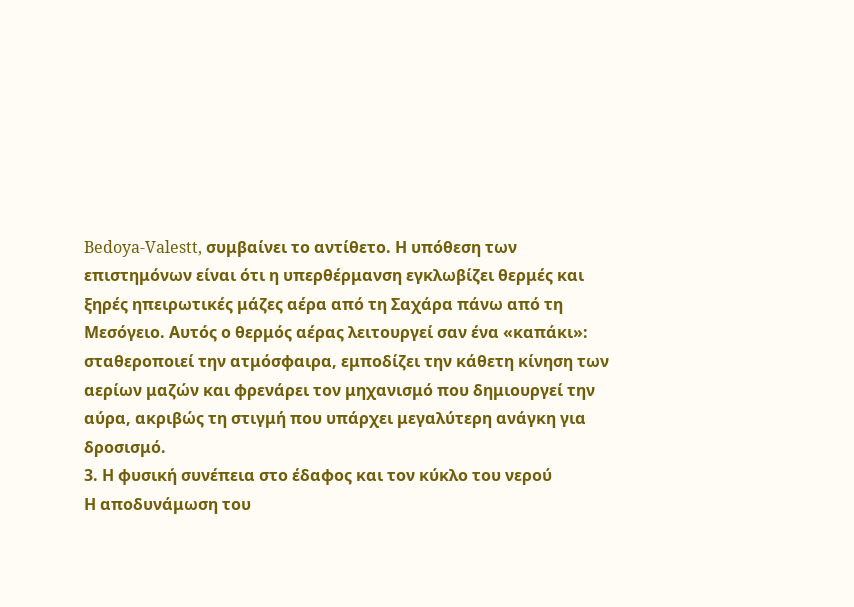Bedoya-Valestt, συμβαίνει το αντίθετο. Η υπόθεση των επιστημόνων είναι ότι η υπερθέρμανση εγκλωβίζει θερμές και ξηρές ηπειρωτικές μάζες αέρα από τη Σαχάρα πάνω από τη Μεσόγειο. Αυτός ο θερμός αέρας λειτουργεί σαν ένα «καπάκι»: σταθεροποιεί την ατμόσφαιρα, εμποδίζει την κάθετη κίνηση των αερίων μαζών και φρενάρει τον μηχανισμό που δημιουργεί την αύρα, ακριβώς τη στιγμή που υπάρχει μεγαλύτερη ανάγκη για δροσισμό.
3. Η φυσική συνέπεια στο έδαφος και τον κύκλο του νερού
Η αποδυνάμωση του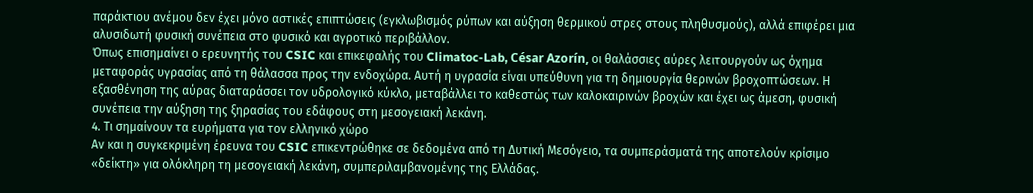παράκτιου ανέμου δεν έχει μόνο αστικές επιπτώσεις (εγκλωβισμός ρύπων και αύξηση θερμικού στρες στους πληθυσμούς), αλλά επιφέρει μια αλυσιδωτή φυσική συνέπεια στο φυσικό και αγροτικό περιβάλλον.
Όπως επισημαίνει ο ερευνητής του CSIC και επικεφαλής του Climatoc-Lab, César Azorín, οι θαλάσσιες αύρες λειτουργούν ως όχημα μεταφοράς υγρασίας από τη θάλασσα προς την ενδοχώρα. Αυτή η υγρασία είναι υπεύθυνη για τη δημιουργία θερινών βροχοπτώσεων. Η εξασθένηση της αύρας διαταράσσει τον υδρολογικό κύκλο, μεταβάλλει το καθεστώς των καλοκαιρινών βροχών και έχει ως άμεση, φυσική συνέπεια την αύξηση της ξηρασίας του εδάφους στη μεσογειακή λεκάνη.
4. Τι σημαίνουν τα ευρήματα για τον ελληνικό χώρο
Αν και η συγκεκριμένη έρευνα του CSIC επικεντρώθηκε σε δεδομένα από τη Δυτική Μεσόγειο, τα συμπεράσματά της αποτελούν κρίσιμο «δείκτη» για ολόκληρη τη μεσογειακή λεκάνη, συμπεριλαμβανομένης της Ελλάδας.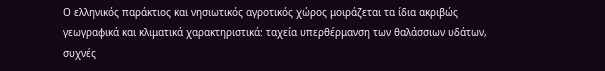Ο ελληνικός παράκτιος και νησιωτικός αγροτικός χώρος μοιράζεται τα ίδια ακριβώς γεωγραφικά και κλιματικά χαρακτηριστικά: ταχεία υπερθέρμανση των θαλάσσιων υδάτων, συχνές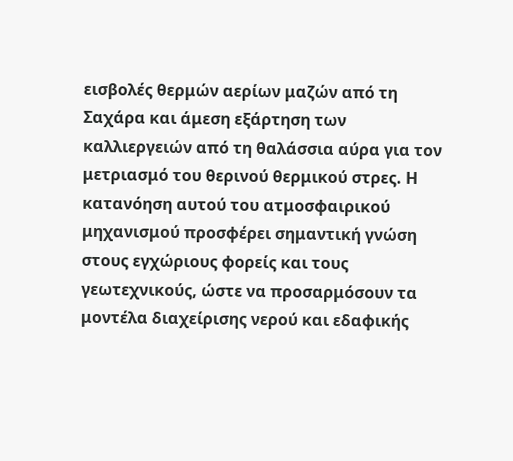εισβολές θερμών αερίων μαζών από τη Σαχάρα και άμεση εξάρτηση των καλλιεργειών από τη θαλάσσια αύρα για τον μετριασμό του θερινού θερμικού στρες. Η κατανόηση αυτού του ατμοσφαιρικού μηχανισμού προσφέρει σημαντική γνώση στους εγχώριους φορείς και τους γεωτεχνικούς, ώστε να προσαρμόσουν τα μοντέλα διαχείρισης νερού και εδαφικής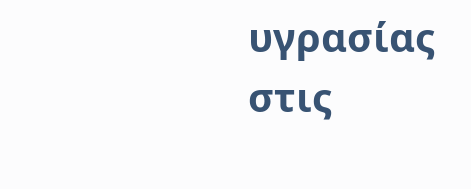υγρασίας στις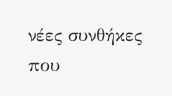νέες συνθήκες που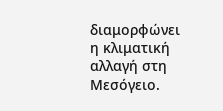διαμορφώνει η κλιματική αλλαγή στη Μεσόγειο.